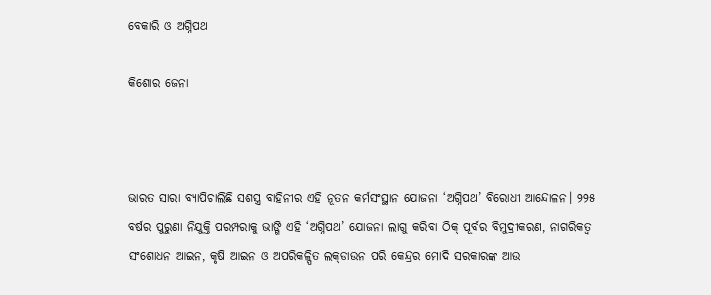ବେକାରି ଓ ଅଗ୍ନିପଥ

କିଶୋର ଜେନା



ଭାରତ ସାରା ବ୍ୟାପିଚାଲିଛି ସଶସ୍ତ୍ର ବାହିନୀର ଏହି ନୂତନ କର୍ମସଂସ୍ଥାନ ଯୋଜନା ‘ଅଗ୍ନିପଥ’ ବିରୋଧୀ ଆନ୍ଦୋଳନ। ୨୨୫ ବର୍ଷର ପୁରୁଣା ନିଯୁକ୍ତି ପରମ୍ପରାକୁ ଭାଙ୍ଗି ଏହି ‘ଅଗ୍ନିପଥ’ ଯୋଜନା ଲାଗୁ କରିବା ଠିକ୍‌ ପୂର୍ବର ବିମୁଦ୍ରୀକରଣ, ନାଗରିକତ୍ୱ ସଂଶୋଧନ ଆଇନ, କୃଷି ଆଇନ ଓ ଅପରିକଳ୍ପିତ ଲକ୍‌ଡାଉନ ପରି କେନ୍ଦ୍ରର ମୋଦି ସରକାରଙ୍କ ଆଉ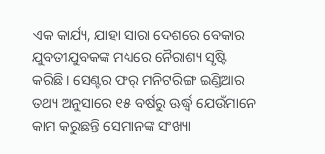ଏକ କାର୍ଯ୍ୟ, ଯାହା ସାରା ଦେଶରେ ବେକାର ଯୁବତୀଯୁବକଙ୍କ ମଧ୍ୟରେ ନୈରାଶ୍ୟ ସୃଷ୍ଟି କରିଛି। ସେଣ୍ଟର ଫର୍‌ ମନିଟରିଙ୍ଗ ଇଣ୍ଡିଆର ତଥ୍ୟ ଅନୁସାରେ ୧୫ ବର୍ଷରୁ ଊର୍ଦ୍ଧ୍ୱ ଯେଉଁମାନେ କାମ କରୁଛନ୍ତି ସେମାନଙ୍କ ସଂଖ୍ୟା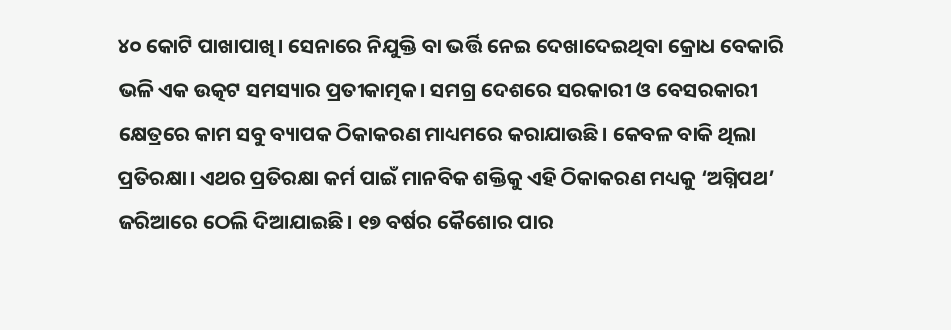୪୦ କୋଟି ପାଖାପାଖି। ସେନାରେ ନିଯୁକ୍ତି ବା ଭର୍ତ୍ତି ନେଇ ଦେଖାଦେଇଥିବା କ୍ରୋଧ ବେକାରି ଭଳି ଏକ ଉତ୍କଟ ସମସ୍ୟାର ପ୍ରତୀକାତ୍ମକ। ସମଗ୍ର ଦେଶରେ ସରକାରୀ ଓ ବେସରକାରୀ କ୍ଷେତ୍ରରେ କାମ ସବୁ ବ୍ୟାପକ ଠିକାକରଣ ମାଧ୍ୟମରେ କରାଯାଉଛି। କେବଳ ବାକି ଥିଲା ପ୍ରତିରକ୍ଷା। ଏଥର ପ୍ରତିରକ୍ଷା କର୍ମ ପାଇଁ ମାନବିକ ଶକ୍ତିକୁ ଏହି ଠିକାକରଣ ମଧ୍ୟକୁ ‘ଅଗ୍ନିପଥ’ ଜରିଆରେ ଠେଲି ଦିଆଯାଇଛି। ୧୭ ବର୍ଷର କୈଶୋର ପାର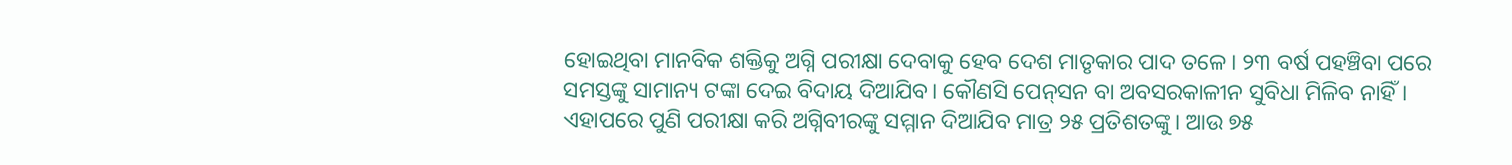ହୋଇଥିବା ମାନବିକ ଶକ୍ତିକୁ ଅଗ୍ନି ପରୀକ୍ଷା ଦେବାକୁ ହେବ ଦେଶ ମାତୃକାର ପାଦ ତଳେ। ୨୩ ବର୍ଷ ପହଞ୍ଚିବା ପରେ ସମସ୍ତଙ୍କୁ ସାମାନ୍ୟ ଟଙ୍କା ଦେଇ ବିଦାୟ ଦିଆଯିବ। କୌଣସି ପେନ୍‌ସନ ବା ଅବସରକାଳୀନ ସୁବିଧା ମିଳିବ ନାହିଁ। ଏହାପରେ ପୁଣି ପରୀକ୍ଷା କରି ଅଗ୍ନିବୀରଙ୍କୁ ସମ୍ମାନ ଦିଆଯିବ ମାତ୍ର ୨୫ ପ୍ରତିଶତଙ୍କୁ। ଆଉ ୭୫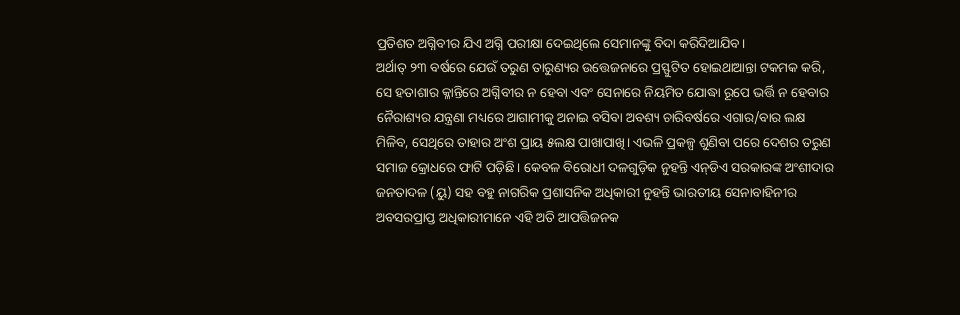ପ୍ରତିଶତ ଅଗ୍ନିବୀର ଯିଏ ଅଗ୍ନି ପରୀକ୍ଷା ଦେଇଥିଲେ ସେମାନଙ୍କୁ ବିଦା କରିଦିଆଯିବ।
ଅର୍ଥାତ୍‌ ୨୩ ବର୍ଷରେ ଯେଉଁ ତରୁଣ ତାରୁଣ୍ୟର ଉତ୍ତେଜନାରେ ପ୍ରସ୍ଫୁଟିତ ହୋଇଥାଆନ୍ତା ଟକମକ କରି, ସେ ହତାଶାର କ୍ଳାନ୍ତିରେ ଅଗ୍ନିବୀର ନ ହେବା ଏବଂ ସେନାରେ ନିୟମିତ ଯୋଦ୍ଧା ରୂପେ ଭର୍ତ୍ତି ନ ହେବାର ନୈରାଶ୍ୟର ଯନ୍ତ୍ରଣା ମଧ୍ୟରେ ଆଗାମୀକୁ ଅନାଇ ବସିବା ଅବଶ୍ୟ ଚାରିବର୍ଷରେ ଏଗାର/ବାର ଲକ୍ଷ ମିଳିବ, ସେଥିରେ ତାହାର ଅଂଶ ପ୍ରାୟ ୫ଲକ୍ଷ ପାଖାପାଖି। ଏଭଳି ପ୍ରକଳ୍ପ ଶୁଣିବା ପରେ ଦେଶର ତରୁଣ ସମାଜ କ୍ରୋଧରେ ଫାଟି ପଡ଼ିଛି। କେବଳ ବିରୋଧୀ ଦଳଗୁଡ଼ିକ ନୁହନ୍ତି ଏନ୍‌ଡିଏ ସରକାରଙ୍କ ଅଂଶୀଦାର ଜନତାଦଳ (ୟୁ) ସହ ବହୁ ନାଗରିକ ପ୍ରଶାସନିକ ଅଧିକାରୀ ନୁହନ୍ତି ଭାରତୀୟ ସେନାବାହିନୀର ଅବସରପ୍ରାପ୍ତ ଅଧିକାରୀମାନେ ଏହି ଅତି ଆପତ୍ତିଜନକ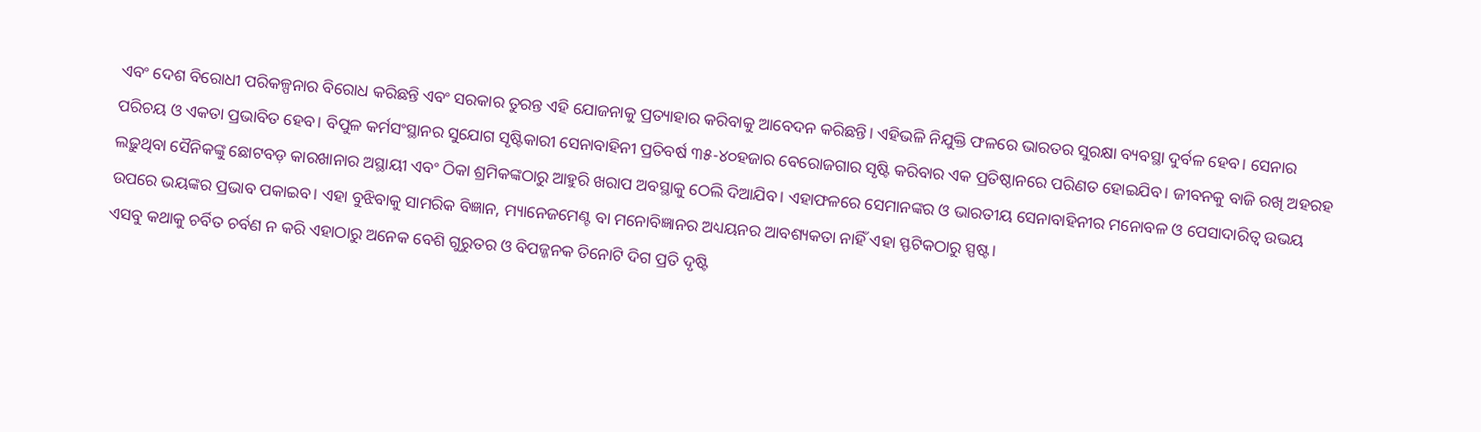ଏବଂ ଦେଶ ବିରୋଧୀ ପରିକଳ୍ପନାର ବିରୋଧ କରିଛନ୍ତି ଏବଂ ସରକାର ତୁରନ୍ତ ଏହି ଯୋଜନାକୁ ପ୍ରତ୍ୟାହାର କରିବାକୁ ଆବେଦନ କରିଛନ୍ତି। ଏହିଭଳି ନିଯୁକ୍ତି ଫଳରେ ଭାରତର ସୁରକ୍ଷା ବ୍ୟବସ୍ଥା ଦୁର୍ବଳ ହେବ। ସେନାର ପରିଚୟ ଓ ଏକତା ପ୍ରଭାବିତ ହେବ। ବିପୁଳ କର୍ମସଂସ୍ଥାନର ସୁଯୋଗ ସୃଷ୍ଟିକାରୀ ସେନାବାହିନୀ ପ୍ରତିବର୍ଷ ୩୫-୪୦ହଜାର ବେରୋଜଗାର ସୃଷ୍ଟି କରିବାର ଏକ ପ୍ରତିଷ୍ଠାନରେ ପରିଣତ ହୋଇଯିବ। ଜୀବନକୁ ବାଜି ରଖି ଅହରହ ଲଢ଼ୁଥିବା ସୈନିକଙ୍କୁ ଛୋଟବଡ଼ କାରଖାନାର ଅସ୍ଥାୟୀ ଏବଂ ଠିକା ଶ୍ରମିକଙ୍କଠାରୁ ଆହୁରି ଖରାପ ଅବସ୍ଥାକୁ ଠେଲି ଦିଆଯିବ। ଏହାଫଳରେ ସେମାନଙ୍କର ଓ ଭାରତୀୟ ସେନାବାହିନୀର ମନୋବଳ ଓ ପେସାଦାରିତ୍ୱ ଉଭୟ ଉପରେ ଭୟଙ୍କର ପ୍ରଭାବ ପକାଇବ। ଏହା ବୁଝିବାକୁ ସାମରିକ ବିଜ୍ଞାନ, ମ୍ୟାନେଜମେଣ୍ଟ ବା ମନୋବିଜ୍ଞାନର ଅଧ୍ୟୟନର ଆବଶ୍ୟକତା ନାହିଁ ଏହା ସ୍ଫଟିକଠାରୁ ସ୍ପଷ୍ଟ।
ଏସବୁ କଥାକୁ ଚର୍ବିତ ଚର୍ବଣ ନ କରି ଏହାଠାରୁ ଅନେକ ବେଶି ଗୁରୁତର ଓ ବିପଜ୍ଜନକ ତିନୋଟି ଦିଗ ପ୍ରତି ଦୃଷ୍ଟି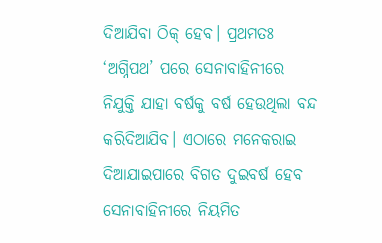ଦିଆଯିବା ଠିକ୍‌ ହେବ। ପ୍ରଥମତଃ ‘ଅଗ୍ନିପଥ’ ପରେ ସେନାବାହିନୀରେ ନିଯୁକ୍ତି ଯାହା ବର୍ଷକୁ ବର୍ଷ ହେଉଥିଲା ବନ୍ଦ କରିଦିଆଯିବ। ଏଠାରେ ମନେକରାଇ ଦିଆଯାଇପାରେ ବିଗତ ଦୁଇବର୍ଷ ହେବ ସେନାବାହିନୀରେ ନିୟମିତ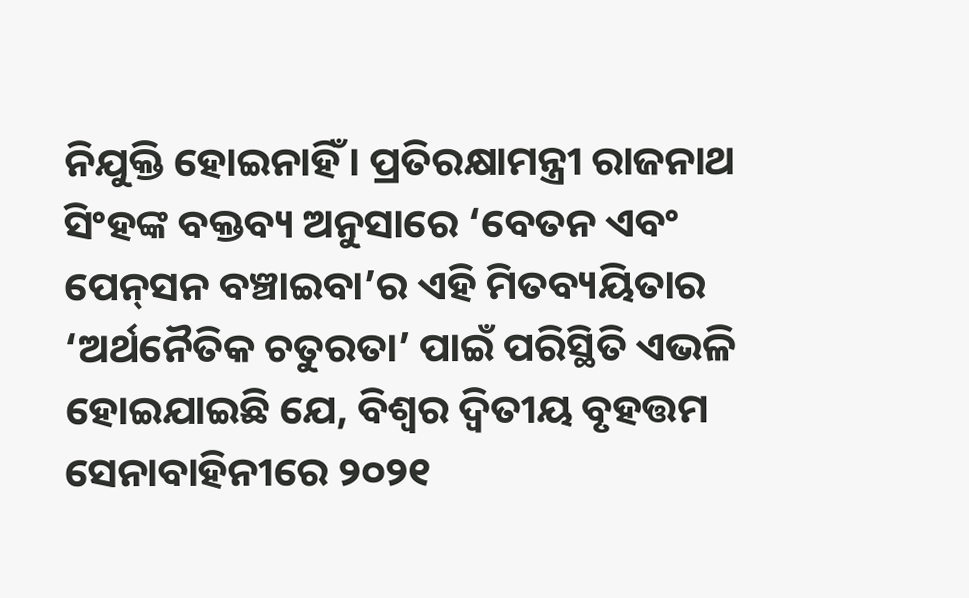ନିଯୁକ୍ତି ହୋଇନାହିଁ। ପ୍ରତିରକ୍ଷାମନ୍ତ୍ରୀ ରାଜନାଥ ସିଂହଙ୍କ ବକ୍ତବ୍ୟ ଅନୁସାରେ ‘ବେତନ ଏବଂ ପେନ୍‌ସନ ବଞ୍ଚାଇବା’ର ଏହି ମିତବ୍ୟୟିତାର ‘ଅର୍ଥନୈତିକ ଚତୁରତା’ ପାଇଁ ପରିସ୍ଥିତି ଏଭଳି ହୋଇଯାଇଛି ଯେ, ବିଶ୍ୱର ଦ୍ୱିତୀୟ ବୃହତ୍ତମ ସେନାବାହିନୀରେ ୨୦୨୧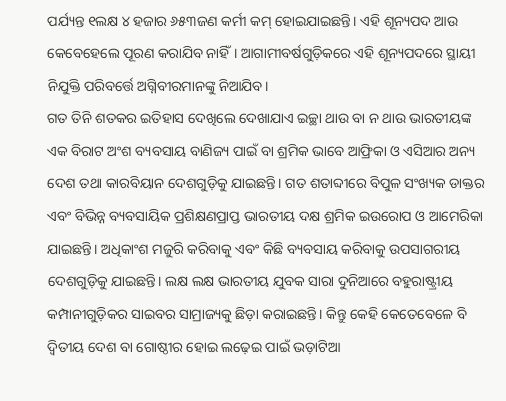ପର୍ଯ୍ୟନ୍ତ ୧ଲକ୍ଷ ୪ ହଜାର ୬୫୩ଜଣ କର୍ମୀ କମ୍‌ ହୋଇଯାଇଛନ୍ତି। ଏହି ଶୂନ୍ୟପଦ ଆଉ କେବେହେଲେ ପୂରଣ କରାଯିବ ନାହିଁ। ଆଗାମୀବର୍ଷଗୁଡ଼ିକରେ ଏହି ଶୂନ୍ୟପଦରେ ସ୍ଥାୟୀ ନିଯୁକ୍ତି ପରିବର୍ତ୍ତେ ଅଗ୍ନିବୀରମାନଙ୍କୁ ନିଆଯିବ।
ଗତ ତିନି ଶତକର ଇତିହାସ ଦେଖିଲେ ଦେଖାଯାଏ ଇଚ୍ଛା ଥାଉ ବା ନ ଥାଉ ଭାରତୀୟଙ୍କ ଏକ ବିରାଟ ଅଂଶ ବ୍ୟବସାୟ ବାଣିଜ୍ୟ ପାଇଁ ବା ଶ୍ରମିକ ଭାବେ ଆଫ୍ରିକା ଓ ଏସିଆର ଅନ୍ୟ ଦେଶ ତଥା କାରବିୟାନ ଦେଶଗୁଡ଼ିକୁ ଯାଇଛନ୍ତି। ଗତ ଶତାବ୍ଦୀରେ ବିପୁଳ ସଂଖ୍ୟକ ଡାକ୍ତର ଏବଂ ବିଭିନ୍ନ ବ୍ୟବସାୟିକ ପ୍ରଶିକ୍ଷଣପ୍ରାପ୍ତ ଭାରତୀୟ ଦକ୍ଷ ଶ୍ରମିକ ଇଉରୋପ ଓ ଆମେରିକା ଯାଇଛନ୍ତି। ଅଧିକାଂଶ ମଜୁରି କରିବାକୁ ଏବଂ କିଛି ବ୍ୟବସାୟ କରିବାକୁ ଉପସାଗରୀୟ ଦେଶଗୁଡ଼ିକୁ ଯାଇଛନ୍ତି। ଲକ୍ଷ ଲକ୍ଷ ଭାରତୀୟ ଯୁବକ ସାରା ଦୁନିଆରେ ବହୁରାଷ୍ଟ୍ରୀୟ କମ୍ପାନୀଗୁଡ଼ିକର ସାଇବର ସାମ୍ରାଜ୍ୟକୁ ଛିଡ଼ା କରାଇଛନ୍ତି। କିନ୍ତୁ କେହି କେତେବେଳେ ବି ଦ୍ୱିତୀୟ ଦେଶ ବା ଗୋଷ୍ଠୀର ହୋଇ ଲଢ଼େଇ ପାଇଁ ଭଡ଼ାଟିଆ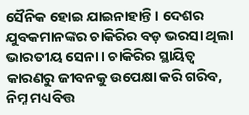ସୈନିକ ହୋଇ ଯାଇନାହାନ୍ତି। ଦେଶର ଯୁବକମାନଙ୍କର ଚାକିରିର ବଡ଼ ଭରସା ଥିଲା ଭାରତୀୟ ସେନା। ଚାକିରିର ସ୍ଥାୟିତ୍ୱ କାରଣରୁ ଜୀବନକୁ ଉପେକ୍ଷା କରି ଗରିବ, ନିମ୍ନ ମଧ୍ୟବିତ୍ତ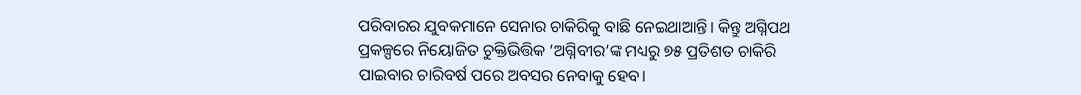ପରିବାରର ଯୁବକମାନେ ସେନାର ଚାକିରିକୁ ବାଛି ନେଇଥାଆନ୍ତି। କିନ୍ତୁ ଅଗ୍ନିପଥ ପ୍ରକଳ୍ପରେ ନିୟୋଜିତ ଚୁକ୍ତିଭିତ୍ତିକ ‘ଅଗ୍ନିବୀର’ଙ୍କ ମଧ୍ୟରୁ ୭୫ ପ୍ରତିଶତ ଚାକିରି ପାଇବାର ଚାରିବର୍ଷ ପରେ ଅବସର ନେବାକୁ ହେବ।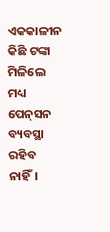ଏକକାଳୀନ କିଛି ଟଙ୍କା ମିଳିଲେ ମଧ୍ୟ ପେନ୍‌ସନ ବ୍ୟବସ୍ଥା ରହିବ ନାହିଁ।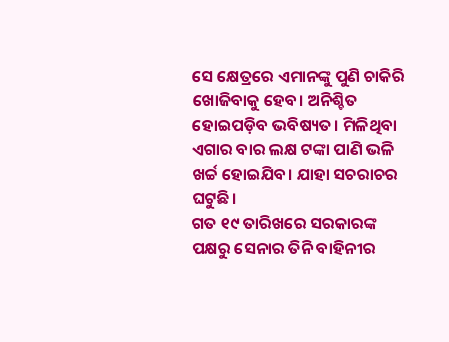ସେ କ୍ଷେତ୍ରରେ ଏମାନଙ୍କୁ ପୁଣି ଚାକିରି ଖୋଜିବାକୁ ହେବ। ଅନିଶ୍ଚିତ ହୋଇପଡ଼ିବ ଭବିଷ୍ୟତ। ମିଳିଥିବା ଏଗାର ବାର ଲକ୍ଷ ଟଙ୍କା ପାଣି ଭଳି ଖର୍ଚ୍ଚ ହୋଇଯିବ। ଯାହା ସଚରାଚର ଘଟୁଛି।
ଗତ ୧୯ ତାରିଖରେ ସରକାରଙ୍କ ପକ୍ଷରୁ ସେନାର ତିନି ବାହିନୀର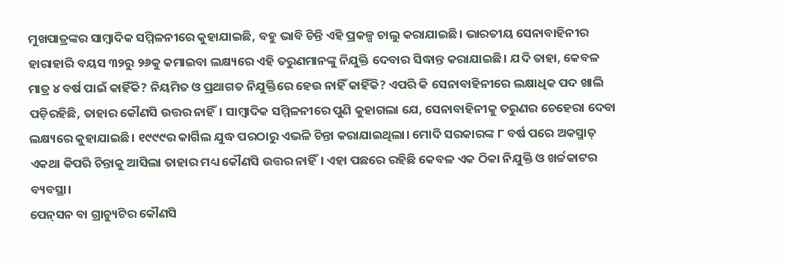ମୁଖପାତ୍ରଙ୍କର ସାମ୍ବାଦିକ ସମ୍ମିଳନୀରେ କୁହାଯାଇଛି, ବହୁ ଭାବି ଚିନ୍ତି ଏହି ପ୍ରକଳ୍ପ ଚାଲୁ କରାଯାଇଛି। ଭାରତୀୟ ସେନାବାହିନୀର ହାରାହାରି ବୟସ ୩୨ରୁ ୨୬କୁ କମାଇବା ଲକ୍ଷ୍ୟରେ ଏହି ତରୁଣମାନଙ୍କୁ ନିଯୁକ୍ତି ଦେବାର ସିଦ୍ଧାନ୍ତ କରାଯାଇଛି। ଯଦି ତାହା, କେବଳ ମାତ୍ର ୪ ବର୍ଷ ପାଇଁ କାହିଁକି? ନିୟମିତ ଓ ପ୍ରଥାଗତ ନିଯୁକ୍ତିରେ ହେଉ ନାହିଁ କାହିଁକି? ଏପରି କି ସେନାବାହିନୀରେ ଲକ୍ଷାଧିକ ପଦ ଖାଲି ପଡ଼ିରହିଛି, ତାହାର କୌଣସି ଉତ୍ତର ନାହିଁ। ସାମ୍ବାଦିକ ସମ୍ମିଳନୀରେ ପୁଣି କୁହାଗଲା ଯେ, ସେନାବାହିନୀକୁ ତରୁଣର ଚେହେରା ଦେବା ଲକ୍ଷ୍ୟରେ କୁହାଯାଇଛି। ୧୯୯୯ର କାର୍ଗିଲ ଯୁଦ୍ଧ ପରଠାରୁ ଏଭଳି ଚିନ୍ତା କରାଯାଇଥିଲା। ମୋଦି ସରକାରଙ୍କ ୮ ବର୍ଷ ପରେ ଅକସ୍ମାତ୍‌ ଏକଥା କିପରି ଚିନ୍ତାକୁ ଆସିଲା ତାହାର ମଧ୍ୟ କୌଣସି ଉତ୍ତର ନାହିଁ। ଏହା ପଛରେ ରହିଛି କେବଳ ଏକ ଠିକା ନିଯୁକ୍ତି ଓ ଖର୍ଚ୍ଚକାଟର ବ୍ୟବସ୍ଥା।
ପେନ୍‌ସନ ବା ଗ୍ରାଚ୍ୟୁଟିର କୌଣସି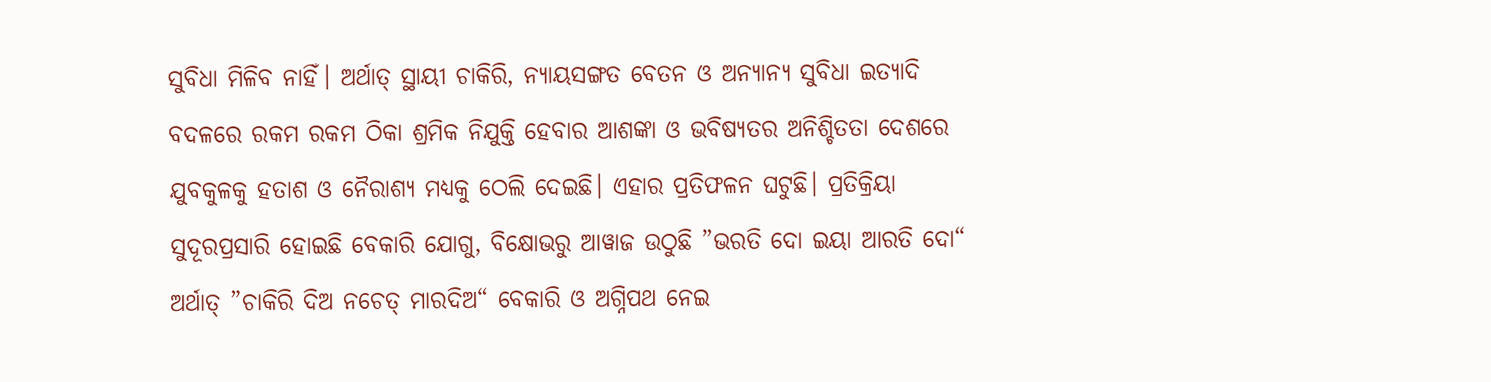ସୁବିଧା ମିଳିବ ନାହିଁ। ଅର୍ଥାତ୍‌ ସ୍ଥାୟୀ ଚାକିରି, ନ୍ୟାୟସଙ୍ଗତ ବେତନ ଓ ଅନ୍ୟାନ୍ୟ ସୁବିଧା ଇତ୍ୟାଦି ବଦଳରେ ରକମ ରକମ ଠିକା ଶ୍ରମିକ ନିଯୁକ୍ତି ହେବାର ଆଶଙ୍କା ଓ ଭବିଷ୍ୟତର ଅନିଶ୍ଚିତତା ଦେଶରେ ଯୁବକୁଳକୁ ହତାଶ ଓ ନୈରାଶ୍ୟ ମଧ୍ୟକୁ ଠେଲି ଦେଇଛି। ଏହାର ପ୍ରତିଫଳନ ଘଟୁଛି। ପ୍ରତିକ୍ରିୟା ସୁଦୂରପ୍ରସାରି ହୋଇଛି ବେକାରି ଯୋଗୁ, ବିକ୍ଷୋଭରୁ ଆୱାଜ ଉଠୁଛି ”ଭରତି ଦୋ ଇୟା ଆରତି ଦୋ“ ଅର୍ଥାତ୍‌ ”ଚାକିରି ଦିଅ ନଚେତ୍‌ ମାରଦିଅ“ ବେକାରି ଓ ଅଗ୍ନିପଥ ନେଇ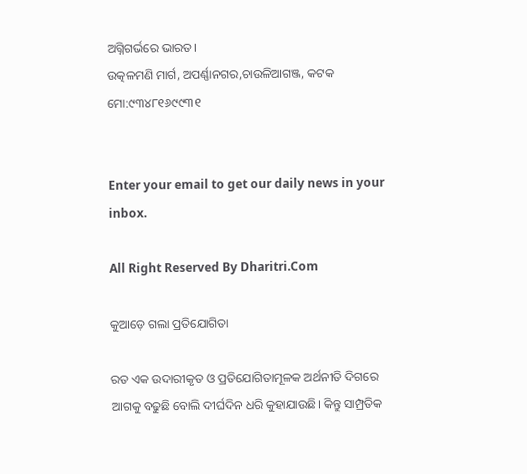ଅଗ୍ନିଗର୍ଭରେ ଭାରତ।
ଉତ୍କଳମଣି ମାର୍ଗ, ଅପର୍ଣ୍ଣାନଗର,ଚାଉଳିଆଗଞ୍ଜ, କଟକ
ମୋ:୯୩୪୮୧୬୯୯୩୧


Enter your email to get our daily news in your inbox.

All Right Reserved By Dharitri.Com

କୁଆଡ଼େ ଗଲା ପ୍ରତିଯୋଗିତା

ରତ ଏକ ଉଦାରୀକୃତ ଓ ପ୍ରତିଯୋଗିତାମୂଳକ ଅର୍ଥନୀତି ଦିଗରେ ଆଗକୁ ବଢୁଛି ବୋଲି ଦୀର୍ଘଦିନ ଧରି କୁହାଯାଉଛି। କିନ୍ତୁ ସାମ୍ପ୍ରତିକ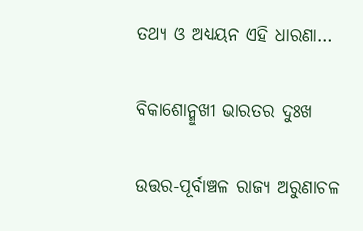ତଥ୍ୟ ଓ ଅଧ୍ୟୟନ ଏହି ଧାରଣା…

ବିକାଶୋନ୍ମୁଖୀ ଭାରତର ଦୁଃଖ

ଉତ୍ତର-ପୂର୍ବାଞ୍ଚଳ ରାଜ୍ୟ ଅରୁଣାଚଳ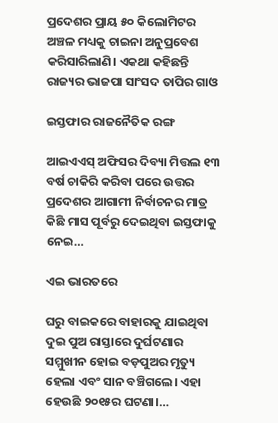ପ୍ରଦେଶର ପ୍ରାୟ ୫୦ କିଲୋମିଟର ଅଞ୍ଚଳ ମଧ୍ୟକୁ ଚାଇନା ଅନୁପ୍ରବେଶ କରିସାରିଲାଣି। ଏକଥା କହିଛନ୍ତି ରାଜ୍ୟର ଭାଜପା ସାଂସଦ ତାପିର ଗାଓ

ଇସ୍ତଫାର ରାଜନୈତିକ ରଙ୍ଗ

ଆଇଏଏସ୍‌ ଅଫିସର ଦିବ୍ୟା ମିତ୍ତଲ ୧୩ ବର୍ଷ ଚାକିରି କରିବା ପରେ ଉତ୍ତର ପ୍ରଦେଶର ଆଗାମୀ ନିର୍ବାଚନର ମାତ୍ର କିଛି ମାସ ପୂର୍ବରୁ ଦେଇଥିବା ଇସ୍ତଫାକୁ ନେଇ…

ଏଇ ଭାରତରେ

ଘରୁ ବାଇକରେ ବାହାରକୁ ଯାଇଥିବା ଦୁଇ ପୁଅ ରାସ୍ତାରେ ଦୁର୍ଘଟଣାର ସମ୍ମୁଖୀନ ହୋଇ ବଡ଼ପୁଅର ମୃତ୍ୟୁ ହେଲା ଏବଂ ସାନ ବଞ୍ଚିଗଲେ। ଏହା ହେଉଛି ୨୦୧୫ର ଘଟଣା।…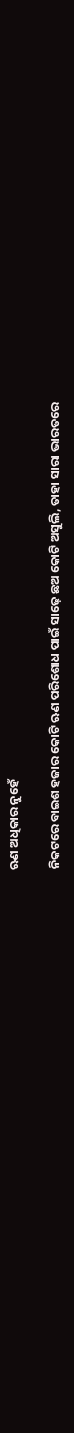ଋଣ ଅଧିକାର ନୁହେଁ

ନିକଟରେ ବାଇଶ ହଜାର କୋଟି ଋଣ ପରିଶୋଧ ପାଇଁ ସାଢ଼େ ଛଅ କୋଟି ଅସୁଲି, ତାହା ସାରା ଭାରତରେ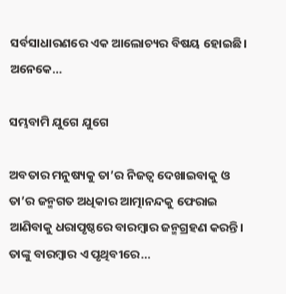ସର୍ବସାଧାରଣରେ ଏକ ଆଲୋଚ୍ୟର ବିଷୟ ହୋଇଛି। ଅନେକେ…

ସମ୍ଭବାମି ଯୁଗେ ଯୁଗେ

ଅବତାର ମନୁଷ୍ୟକୁ ତା’ର ନିଜତ୍ୱ ଦେଖାଇବାକୁ ଓ ତା’ର ଜନ୍ମଗତ ଅଧିକାର ଆତ୍ମାନନ୍ଦକୁ ଫେରାଇ ଆଣିବାକୁ ଧରାପୃଷ୍ଠରେ ବାରମ୍ବାର ଜନ୍ମଗ୍ରହଣ କରନ୍ତି। ତାଙ୍କୁ ବାରମ୍ବାର ଏ ପୃଥିବୀରେ…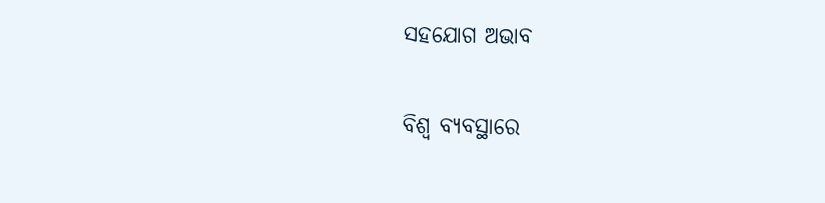ସହଯୋଗ ଅଭାବ

ବିଶ୍ୱ ବ୍ୟବସ୍ଥାରେ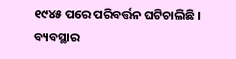୧୯୪୫ ପରେ ପରିବର୍ତ୍ତନ ଘଟିଚାଲିଛି । ବ୍ୟବସ୍ଥାର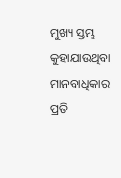ମୁଖ୍ୟ ସ୍ତମ୍ଭ କୁହାଯାଉଥିବା ମାନବାଧିକାର ପ୍ରତି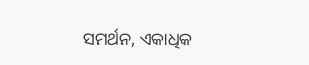ସମର୍ଥନ, ଏକାଧିକ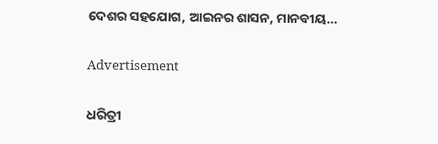ଦେଶର ସହଯୋଗ, ଆଇନର ଶାସନ, ମାନବୀୟ…

Advertisement

ଧରିତ୍ରୀ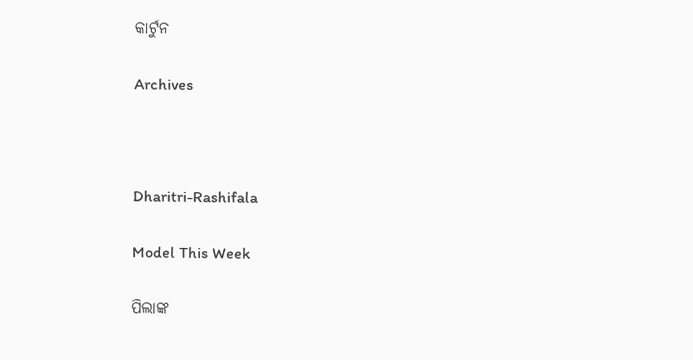କାର୍ଟୁନ

Archives



Dharitri-Rashifala

Model This Week

ପିଲାଙ୍କ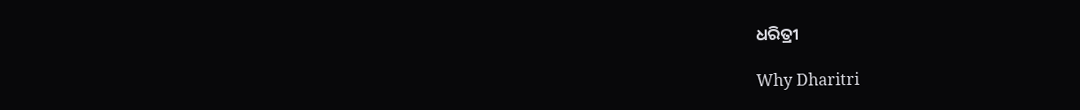ଧରିତ୍ରୀ

Why Dharitri